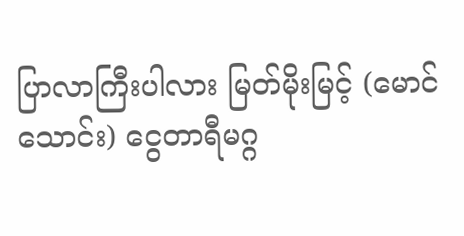ပြာလာကြီးပါလား မြတ်မိုးမြင့် (မောင်သောင်း) ငွေတာရီမဂ္ဂ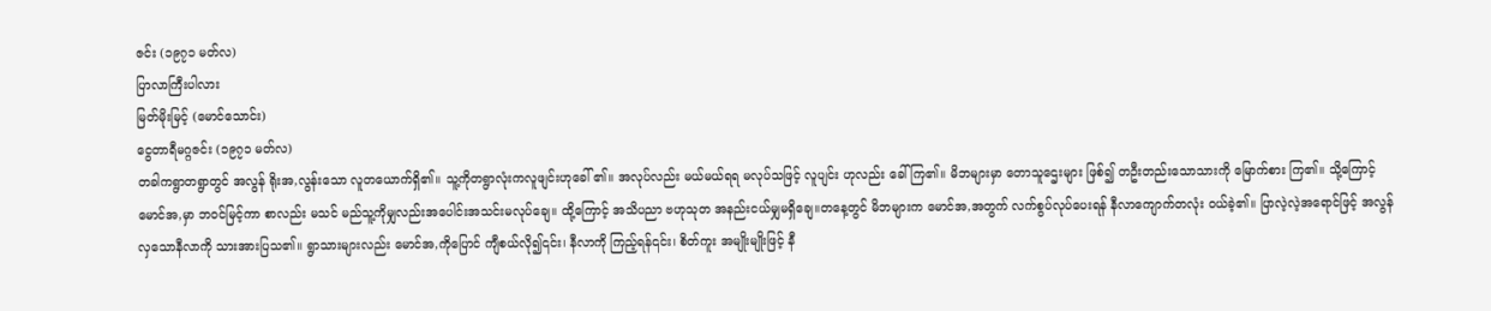ဇင်း (၁၉၇၁ မတ်လ)
ပြာလာကြီးပါလား
မြတ်မိုးမြင့် (မောင်သောင်း)
ငွေတာရီမဂ္ဂဇင်း (၁၉၇၁ မတ်လ)
တခါကရွာတရွာတွင် အလွန် ရိုးအ,လွန်းသော လူတယောက်ရှိ၏။ သူ့ကိုတရွာလုံးကလူဖျင်းဟုခေါ် ၏။ အလုပ်လည်း မယ်မယ်ရရ မလုပ်သဖြင့် လူပျင်း ဟုလည်း ခေါ်ကြ၏။ မိဘများမှာ တောသူဌေးများ ဖြစ်၍ တဦးတည်းသောသားကို မြောက်စား ကြ၏။ သို့ကြောင့် မောင်အ,မှာ ဘဝင်မြင့်ကာ စာလည်း မသင် မည်သူ့ကိုမျှလည်းအပေါင်းအသင်းမလုပ်ချေ။ ထို့ကြောင့် အသိပညာ ဗဟုသုတ အနည်းငယ်မျှမရှိချေ။တနေ့တွင် မိဘများက မောင်အ,အတွက် လက်စွပ်လုပ်ပေးရန် နီလာကျောက်တလုံး ဝယ်ခဲ့၏။ ပြာလဲ့လဲ့အရောင်ဖြင့် အလွန်လှသောနီလာကို သားအားပြသ၏။ ရွာသားများလည်း မောင်အ,ကိုပြောင် ကျီစယ်လို၍၎င်း၊ နီလာကို ကြည့်ရန်၎င်း၊ စိတ်ကူး အမျိုးမျိုးဖြင့် နီ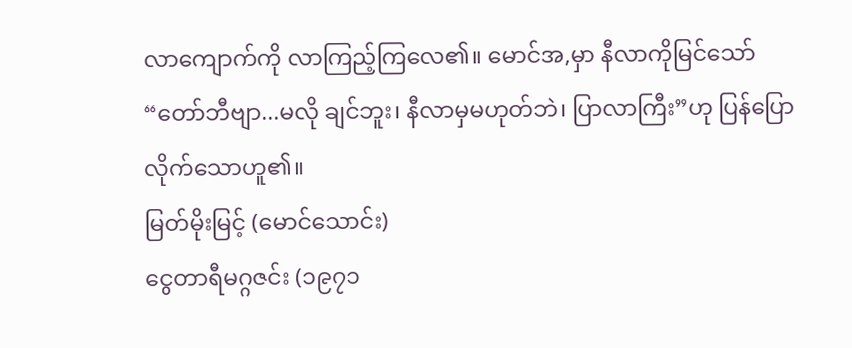လာကျောက်ကို လာကြည့်ကြလေ၏။ မောင်အ,မှာ နီလာကိုမြင်သော် “တော်ဘီဗျာ...မလို ချင်ဘူး၊ နီလာမှမဟုတ်ဘဲ၊ ပြာလာကြီး”ဟု ပြန်ပြော လိုက်သောဟူ၏။
မြတ်မိုးမြင့် (မောင်သောင်း)
ငွေတာရီမဂ္ဂဇင်း (၁၉၇၁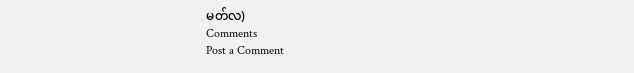မတ်လ)
Comments
Post a Comment